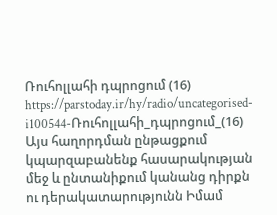Ռուհոլլահի դպրոցում (16)
https://parstoday.ir/hy/radio/uncategorised-i100544-Ռուհոլլահի_դպրոցում_(16)
Այս հաղորդման ընթացքում կպարզաբանենք հասարակության մեջ և ընտանիքում կանանց դիրքն ու դերակատարությունն Իմամ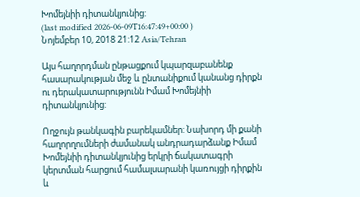Խոմեյնիի դիտանկյունից:
(last modified 2026-06-09T16:47:49+00:00 )
Նոյեմբեր 10, 2018 21:12 Asia/Tehran

Այս հաղորդման ընթացքում կպարզաբանենք հասարակության մեջ և ընտանիքում կանանց դիրքն ու դերակատարությունն Իմամ Խոմեյնիի դիտանկյունից:

Ողջույն թանկագին բարեկամներ: Նախորդ մի քանի հաղորղումների ժամանակ անդրադարձանք Իմամ Խոմեյնիի դիտանկյունից երկրի ճակատագրի կերտման հարցում համալսարանի կառույցի դիրքին և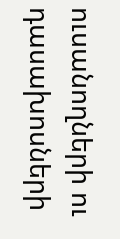ուսանողների ու դասախոսների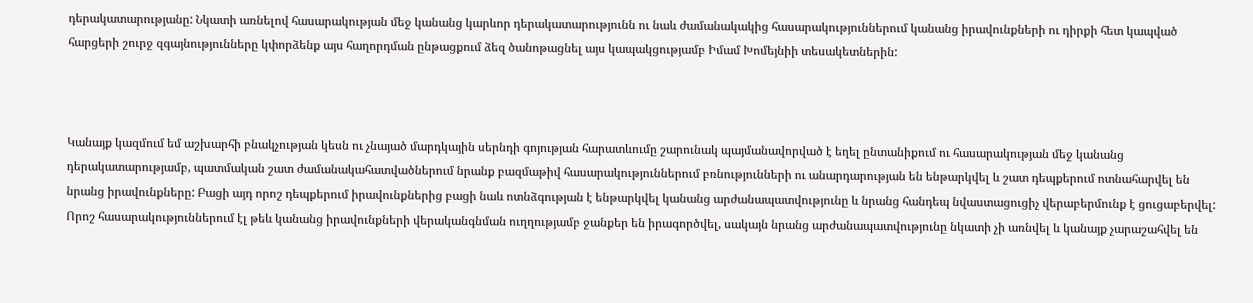դերակատարությանը: Նկատի առնելով հասարակության մեջ կանանց կարևոր դերակատարությունն ու նաև ժամանակակից հասարակություններում կանանց իրավունքների ու դիրքի հետ կապված հարցերի շուրջ զգայնությունները կփորձենք այս հաղորդման ընթացքում ձեզ ծանոթացնել այս կապակցությամբ Իմամ Խոմեյնիի տեսակետներին:



Կանայք կազմում եմ աշխարհի բնակչության կեսն ու չնայած մարդկային սերնդի գոյության հարատևումը շարունակ պայմանավորված է եղել ընտանիքում ու հասարակության մեջ կանանց դերակատարությամբ, պատմական շատ ժամանակահատվածներում նրանք բազմաթիվ հասարակություններում բռնությունների ու անարդարության են ենթարկվել և շատ դեպքերում ոտնահարվել են նրանց իրավունքները: Բացի այդ որոշ դեպքերում իրավունքներից բացի նաև ոտնձգության է ենթարկվել կանանց արժանապատվությունը և նրանց հանդեպ նվաստացուցիչ վերաբերմունք է ցուցաբերվել: Որոշ հասարակություններում էլ թեև կանանց իրավունքների վերականգնման ուղղությամբ ջանքեր են իրագործվել, սակայն նրանց արժանապատվությունը նկատի չի առնվել և կանայք չարաշահվել են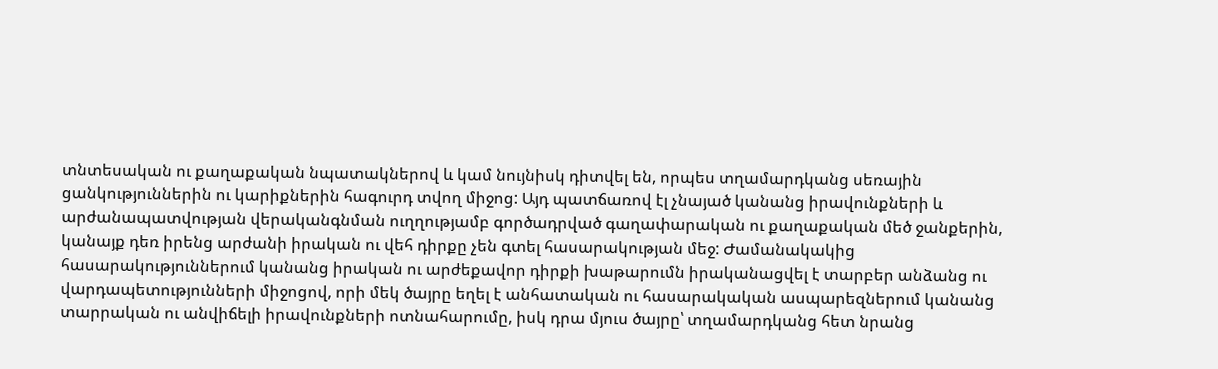տնտեսական ու քաղաքական նպատակներով և կամ նույնիսկ դիտվել են, որպես տղամարդկանց սեռային ցանկություններին ու կարիքներին հագուրդ տվող միջոց: Այդ պատճառով էլ չնայած կանանց իրավունքների և արժանապատվության վերականգնման ուղղությամբ գործադրված գաղափարական ու քաղաքական մեծ ջանքերին, կանայք դեռ իրենց արժանի իրական ու վեհ դիրքը չեն գտել հասարակության մեջ: Ժամանակակից հասարակություններում կանանց իրական ու արժեքավոր դիրքի խաթարումն իրականացվել է տարբեր անձանց ու վարդապետությունների միջոցով, որի մեկ ծայրը եղել է անհատական ու հասարակական ասպարեզներում կանանց տարրական ու անվիճելի իրավունքների ոտնահարումը, իսկ դրա մյուս ծայրը՝ տղամարդկանց հետ նրանց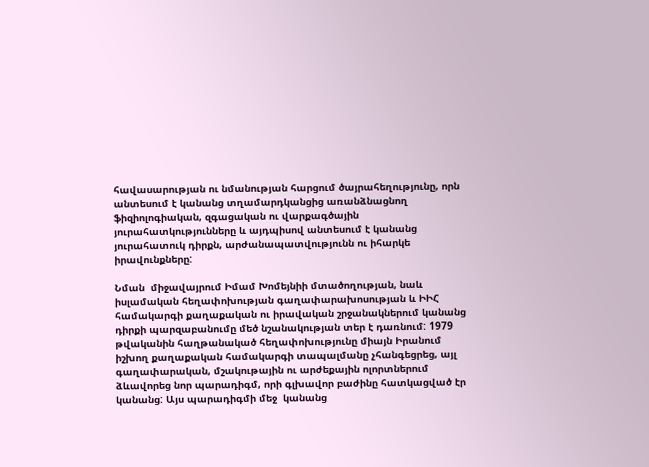հավասարության ու նմանության հարցում ծայրահեղությունը, որն անտեսում է կանանց տղամարդկանցից առանձնացնող ֆիզիոլոգիական, զգացական ու վարքագծային յուրահատկությունները և այդպիսով անտեսում է կանանց յուրահատուկ դիրքն, արժանապատվությունն ու իհարկե իրավունքները:

Նման  միջավայրում Իմամ Խոմեյնիի մտածողության, նաև իսլամական հեղափոխության գաղափարախոսության և ԻԻՀ համակարգի քաղաքական ու իրավական շրջանակներում կանանց դիրքի պարզաբանումը մեծ նշանակության տեր է դառնում: 1979 թվականին հաղթանակած հեղափոխությունը միայն Իրանում իշխող քաղաքական համակարգի տապալմանը չհանգեցրեց, այլ գաղափարական, մշակութային ու արժեքային ոլորտներում ձևավորեց նոր պարադիգմ, որի գլխավոր բաժինը հատկացված էր կանանց: Այս պարադիգմի մեջ  կանանց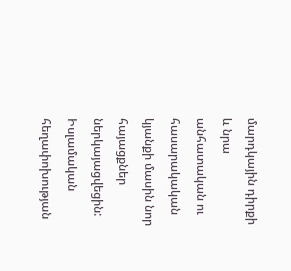մարդկային դիրքի և նրա անհատական ու հասարակական կյանքի մասին նոր հայացքներ ներկայացվեցին: Իսլամական հեղափոխության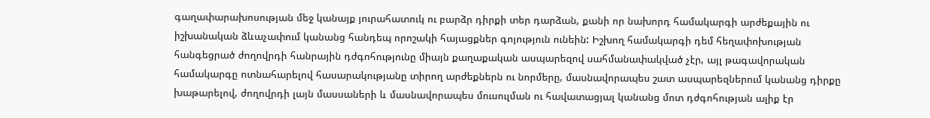գաղափարախոսության մեջ կանայք յուրահատուկ ու բարձր դիրքի տեր դարձան, քանի որ նախորդ համակարգի արժեքային ու իշխանական ձևաչափում կանանց հանդեպ որոշակի հայացքներ գոյություն ունեին: Իշխող համակարգի դեմ հեղափոխության հանգեցրած ժողովրդի հանրային դժգոհությունը միայն քաղաքական ասպարեզով սահմանափակված չէր, այլ թագավորական համակարգը ոտնահարելով հասարակությանը տիրող արժեքներն ու նորմերը, մասնավորապես շատ ասպարեզներում կանանց դիրքը խաթարելով, ժողովրդի լայն մասսաների և մասնավորապես մուսուլման ու հավատացյալ կանանց մոտ դժգոհության ալիք էր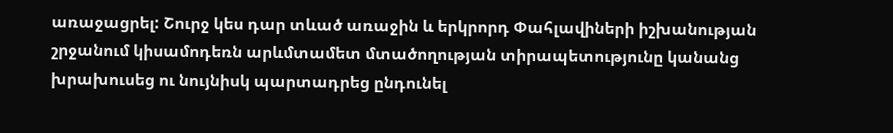առաջացրել: Շուրջ կես դար տևած առաջին և երկրորդ Փահլավիների իշխանության շրջանում կիսամոդեռն արևմտամետ մտածողության տիրապետությունը կանանց խրախուսեց ու նույնիսկ պարտադրեց ընդունել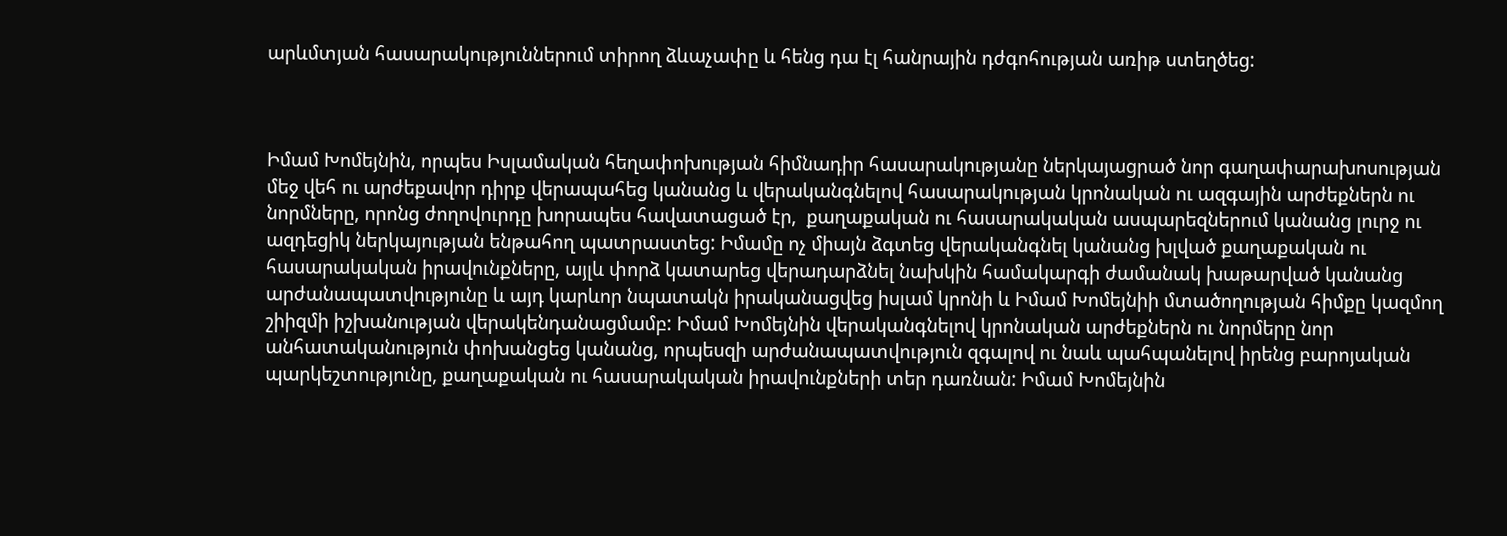արևմտյան հասարակություններում տիրող ձևաչափը և հենց դա էլ հանրային դժգոհության առիթ ստեղծեց:



Իմամ Խոմեյնին, որպես Իսլամական հեղափոխության հիմնադիր հասարակությանը ներկայացրած նոր գաղափարախոսության մեջ վեհ ու արժեքավոր դիրք վերապահեց կանանց և վերականգնելով հասարակության կրոնական ու ազգային արժեքներն ու նորմները, որոնց ժողովուրդը խորապես հավատացած էր,  քաղաքական ու հասարակական ասպարեզներում կանանց լուրջ ու ազդեցիկ ներկայության ենթահող պատրաստեց: Իմամը ոչ միայն ձգտեց վերականգնել կանանց խլված քաղաքական ու հասարակական իրավունքները, այլև փորձ կատարեց վերադարձնել նախկին համակարգի ժամանակ խաթարված կանանց արժանապատվությունը և այդ կարևոր նպատակն իրականացվեց իսլամ կրոնի և Իմամ Խոմեյնիի մտածողության հիմքը կազմող շիիզմի իշխանության վերակենդանացմամբ: Իմամ Խոմեյնին վերականգնելով կրոնական արժեքներն ու նորմերը նոր անհատականություն փոխանցեց կանանց, որպեսզի արժանապատվություն զգալով ու նաև պահպանելով իրենց բարոյական պարկեշտությունը, քաղաքական ու հասարակական իրավունքների տեր դառնան: Իմամ Խոմեյնին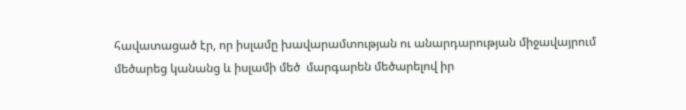հավատացած էր, որ իսլամը խավարամտության ու անարդարության միջավայրում մեծարեց կանանց և իսլամի մեծ  մարգարեն մեծարելով իր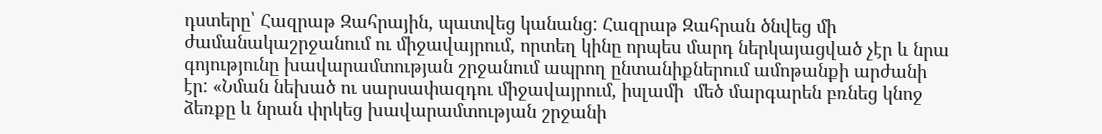դստերը՝ Հազրաթ Զահրային, պատվեց կանանց: Հազրաթ Զահրան ծնվեց մի ժամանակաշրջանում ու միջավայրում, որտեղ կինը որպես մարդ ներկայացված չէր և նրա գոյությունը խավարամտության շրջանում ապրող ընտանիքներում ամոթանքի արժանի էր: «Նման նեխած ու սարսափազդու միջավայրում, իսլամի  մեծ մարգարեն բռնեց կնոջ ձեռքը և նրան փրկեց խավարամտության շրջանի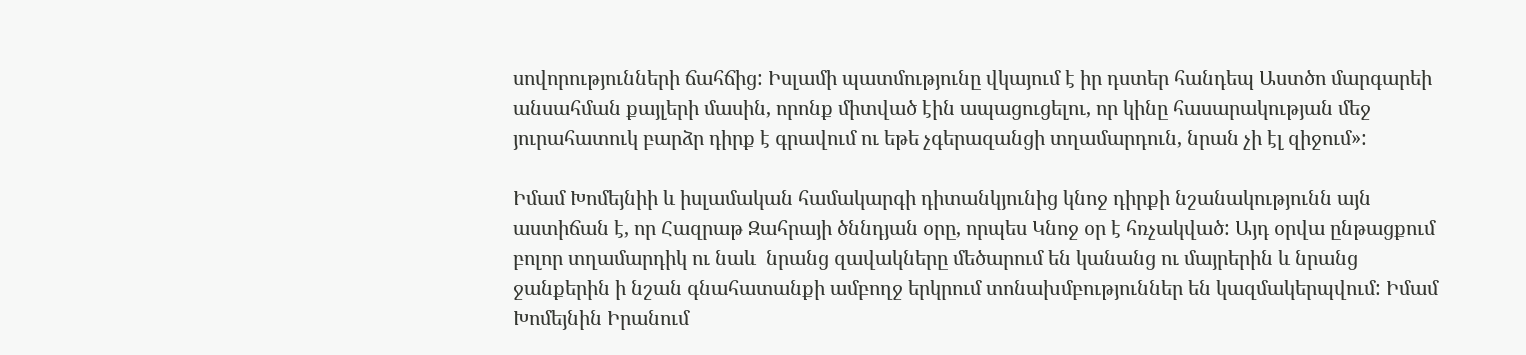սովորությունների ճահճից: Իսլամի պատմությունը վկայում է իր դստեր հանդեպ Աստծո մարգարեի անսահման քայլերի մասին, որոնք միտված էին ապացուցելու, որ կինը հասարակության մեջ յուրահատուկ բարձր դիրք է գրավում ու եթե չգերազանցի տղամարդուն, նրան չի էլ զիջում»:

Իմամ Խոմեյնիի և իսլամական համակարգի դիտանկյունից կնոջ դիրքի նշանակությունն այն աստիճան է, որ Հազրաթ Զահրայի ծննդյան օրը, որպես Կնոջ օր է հռչակված: Այդ օրվա ընթացքում բոլոր տղամարդիկ ու նաև  նրանց զավակները մեծարում են կանանց ու մայրերին և նրանց ջանքերին ի նշան գնահատանքի ամբողջ երկրում տոնախմբություններ են կազմակերպվում: Իմամ Խոմեյնին Իրանում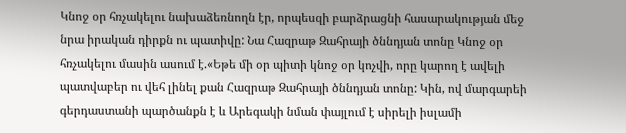Կնոջ օր հռչակելու նախաձեռնողն էր, որպեսզի բարձրացնի հասարակության մեջ նրա իրական դիրքն ու պատիվը: Նա Հազրաթ Զահրայի ծննդյան տոնը Կնոջ օր հռչակելու մասին ասում է.«Եթե մի օր պիտի կնոջ օր կոչվի, որը կարող է ավելի պատվաբեր ու վեհ լինել քան Հազրաթ Զահրայի ծննդյան տոնը: Կին, ով մարգարեի գերդաստանի պարծանքն է և Արեգակի նման փայլում է սիրելի իսլամի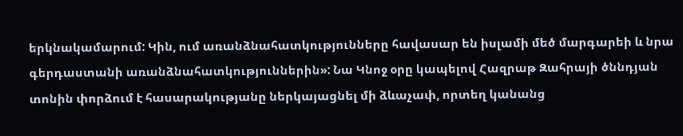երկնակամարում: Կին, ում առանձնահատկությունները հավասար են իսլամի մեծ մարգարեի և նրա գերդաստանի առանձնահատկություններին»: Նա Կնոջ օրը կապելով Հազրաթ Զահրայի ծննդյան տոնին փորձում է հասարակությանը ներկայացնել մի ձևաչափ, որտեղ կանանց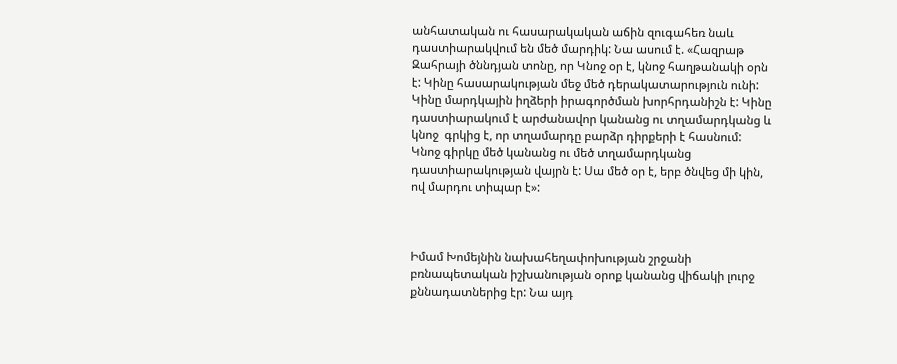անհատական ու հասարակական աճին զուգահեռ նաև դաստիարակվում են մեծ մարդիկ: Նա ասում է. «Հազրաթ  Զահրայի ծննդյան տոնը, որ Կնոջ օր է, կնոջ հաղթանակի օրն է: Կինը հասարակության մեջ մեծ դերակատարություն ունի: Կինը մարդկային իղձերի իրագործման խորհրդանիշն է: Կինը դաստիարակում է արժանավոր կանանց ու տղամարդկանց և  կնոջ  գրկից է, որ տղամարդը բարձր դիրքերի է հասնում: Կնոջ գիրկը մեծ կանանց ու մեծ տղամարդկանց դաստիարակության վայրն է: Սա մեծ օր է, երբ ծնվեց մի կին, ով մարդու տիպար է»:



Իմամ Խոմեյնին նախահեղափոխության շրջանի բռնապետական իշխանության օրոք կանանց վիճակի լուրջ  քննադատներից էր: Նա այդ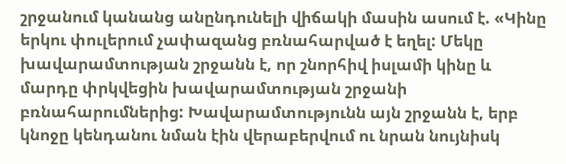շրջանում կանանց անընդունելի վիճակի մասին ասում է. «Կինը երկու փուլերում չափազանց բռնահարված է եղել: Մեկը խավարամտության շրջանն է, որ շնորհիվ իսլամի կինը և մարդը փրկվեցին խավարամտության շրջանի բռնահարումներից: Խավարամտությունն այն շրջանն է, երբ կնոջը կենդանու նման էին վերաբերվում ու նրան նույնիսկ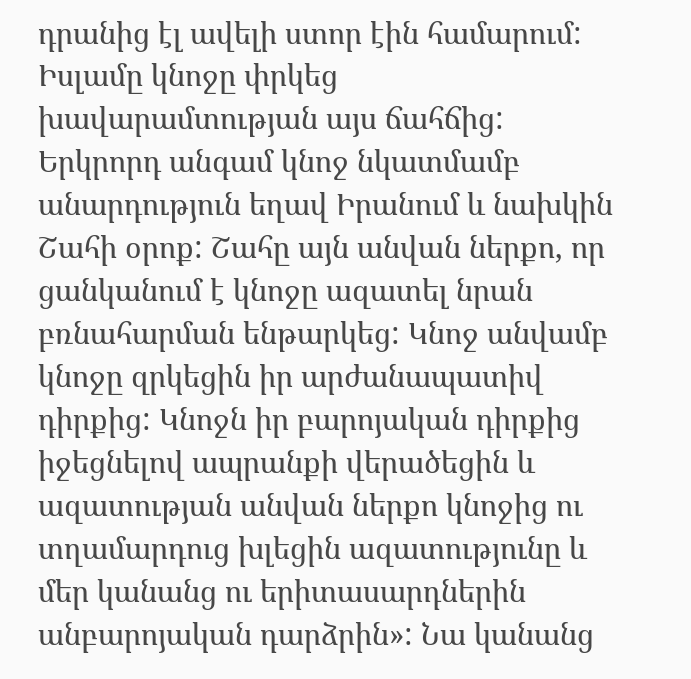դրանից էլ ավելի ստոր էին համարում: Իսլամը կնոջը փրկեց խավարամտության այս ճահճից: Երկրորդ անգամ կնոջ նկատմամբ անարդություն եղավ Իրանում և նախկին Շահի օրոք: Շահը այն անվան ներքո, որ  ցանկանում է կնոջը ազատել նրան բռնահարման ենթարկեց: Կնոջ անվամբ կնոջը զրկեցին իր արժանապատիվ դիրքից: Կնոջն իր բարոյական դիրքից իջեցնելով ապրանքի վերածեցին և ազատության անվան ներքո կնոջից ու տղամարդուց խլեցին ազատությունը և մեր կանանց ու երիտասարդներին անբարոյական դարձրին»: Նա կանանց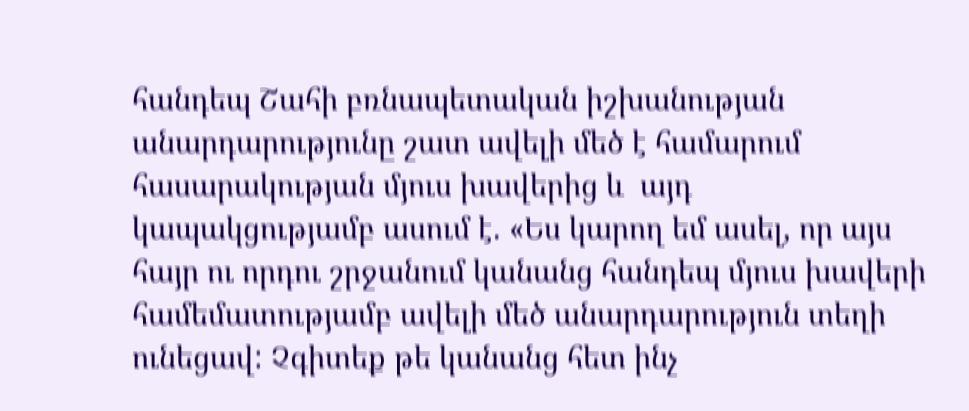հանդեպ Շահի բռնապետական իշխանության անարդարությունը շատ ավելի մեծ է համարում հասարակության մյուս խավերից և  այդ կապակցությամբ ասում է. «Ես կարող եմ ասել, որ այս հայր ու որդու շրջանում կանանց հանդեպ մյուս խավերի  համեմատությամբ ավելի մեծ անարդարություն տեղի ունեցավ: Չգիտեք թե կանանց հետ ինչ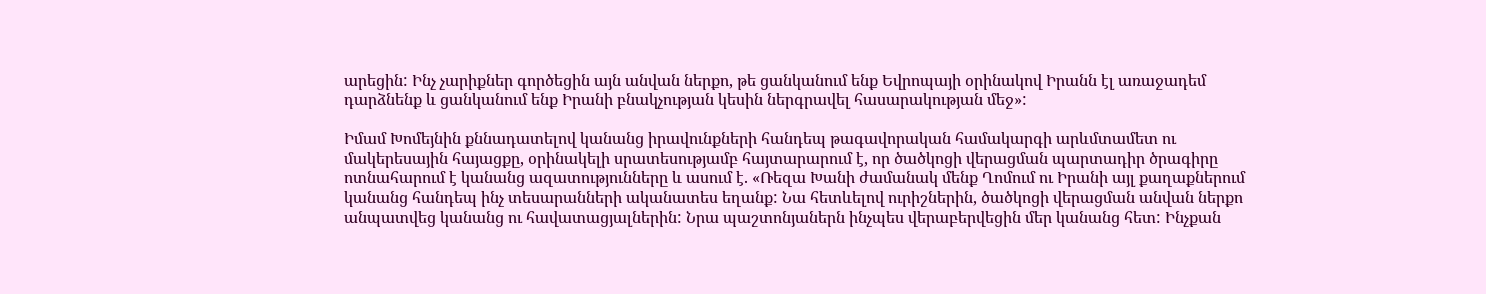արեցին: Ինչ չարիքներ գործեցին այն անվան ներքո, թե ցանկանում ենք Եվրոպայի օրինակով Իրանն էլ առաջադեմ դարձնենք և ցանկանում ենք Իրանի բնակչության կեսին ներգրավել հասարակության մեջ»:

Իմամ Խոմեյնին քննադատելով կանանց իրավունքների հանդեպ թագավորական համակարգի արևմտամետ ու մակերեսային հայացքը, օրինակելի սրատեսությամբ հայտարարում է, որ ծածկոցի վերացման պարտադիր ծրագիրը ոտնահարում է կանանց ազատությունները և ասում է. «Ռեզա Խանի ժամանակ մենք Ղոմում ու Իրանի այլ քաղաքներում կանանց հանդեպ ինչ տեսարանների ականատես եղանք: Նա հետևելով ուրիշներին, ծածկոցի վերացման անվան ներքո անպատվեց կանանց ու հավատացյալներին: Նրա պաշտոնյաներն ինչպես վերաբերվեցին մեր կանանց հետ: Ինչքան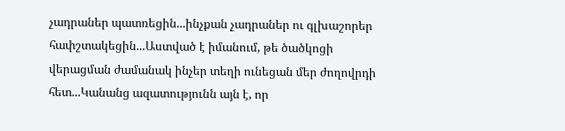չադրաներ պատռեցին...ինչքան չադրաներ ու գլխաշորեր հափշտակեցին...Աստված է իմանում, թե ծածկոցի վերացման ժամանակ ինչեր տեղի ունեցան մեր ժողովրդի հետ...Կանանց ազատությունն այն է, որ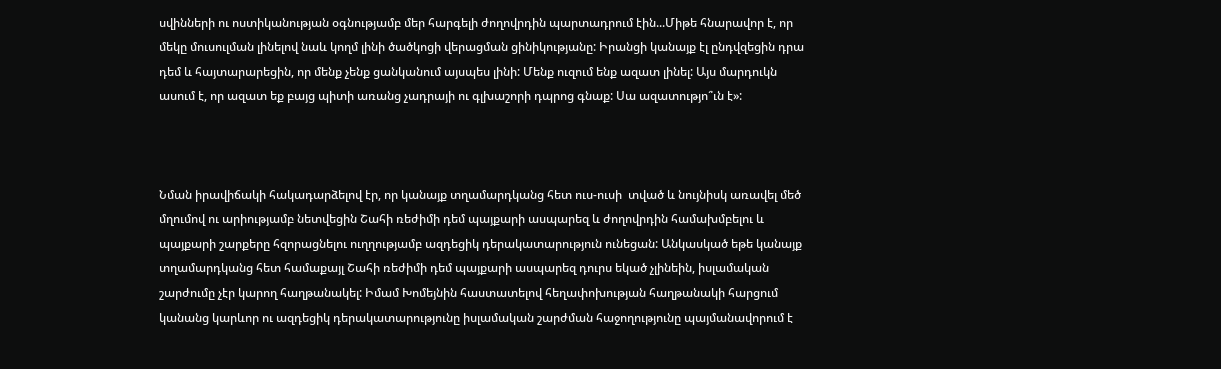սվինների ու ոստիկանության օգնությամբ մեր հարգելի ժողովրդին պարտադրում էին...Միթե հնարավոր է, որ մեկը մուսուլման լինելով նաև կողմ լինի ծածկոցի վերացման ցինիկությանը: Իրանցի կանայք էլ ընդվզեցին դրա դեմ և հայտարարեցին, որ մենք չենք ցանկանում այսպես լինի: Մենք ուզում ենք ազատ լինել: Այս մարդուկն ասում է, որ ազատ եք բայց պիտի առանց չադրայի ու գլխաշորի դպրոց գնաք: Սա ազատությո՞ւն է»:



Նման իրավիճակի հակադարձելով էր, որ կանայք տղամարդկանց հետ ուս-ուսի  տված և նույնիսկ առավել մեծ մղումով ու արիությամբ նետվեցին Շահի ռեժիմի դեմ պայքարի ասպարեզ և ժողովրդին համախմբելու և պայքարի շարքերը հզորացնելու ուղղությամբ ազդեցիկ դերակատարություն ունեցան: Անկասկած եթե կանայք տղամարդկանց հետ համաքայլ Շահի ռեժիմի դեմ պայքարի ասպարեզ դուրս եկած չլինեին, իսլամական շարժումը չէր կարող հաղթանակել: Իմամ Խոմեյնին հաստատելով հեղափոխության հաղթանակի հարցում կանանց կարևոր ու ազդեցիկ դերակատարությունը իսլամական շարժման հաջողությունը պայմանավորում է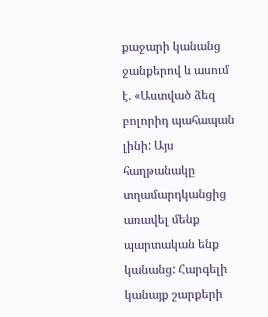քաջարի կանանց ջանքերով և ասում է. «Աստված ձեզ բոլորիդ պահապան լինի: Այս հաղթանակը տղամարդկանցից առավել մենք պարտական ենք կանանց: Հարգելի կանայք շարքերի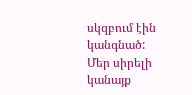սկզբում էին կանգնած: Մեր սիրելի կանայք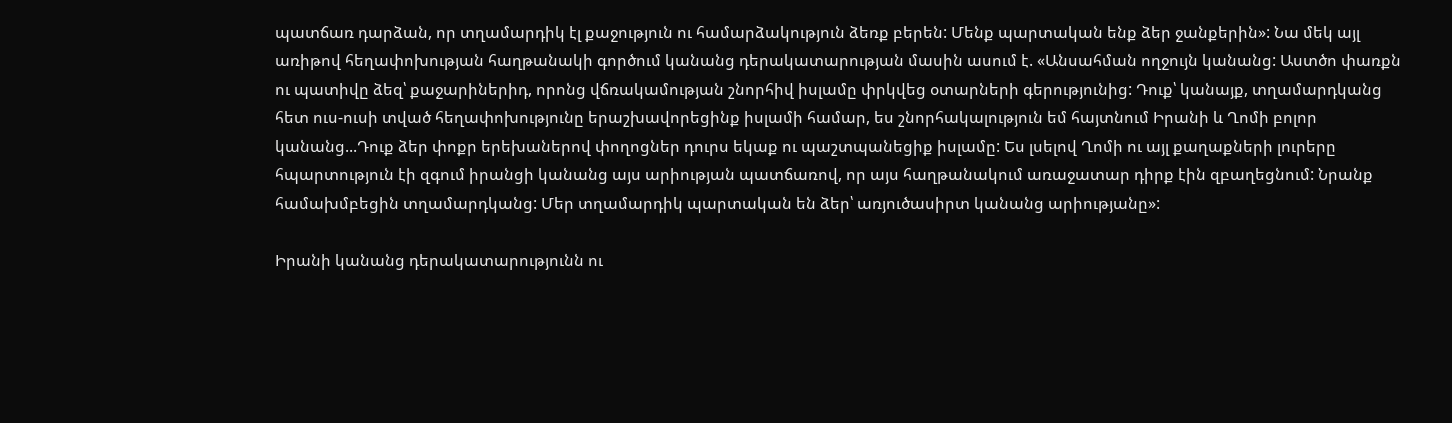պատճառ դարձան, որ տղամարդիկ էլ քաջություն ու համարձակություն ձեռք բերեն: Մենք պարտական ենք ձեր ջանքերին»: Նա մեկ այլ առիթով հեղափոխության հաղթանակի գործում կանանց դերակատարության մասին ասում է. «Անսահման ողջույն կանանց: Աստծո փառքն ու պատիվը ձեզ՝ քաջարիներիդ, որոնց վճռակամության շնորհիվ իսլամը փրկվեց օտարների գերությունից: Դուք՝ կանայք, տղամարդկանց հետ ուս-ուսի տված հեղափոխությունը երաշխավորեցինք իսլամի համար, ես շնորհակալություն եմ հայտնում Իրանի և Ղոմի բոլոր կանանց...Դուք ձեր փոքր երեխաներով փողոցներ դուրս եկաք ու պաշտպանեցիք իսլամը: Ես լսելով Ղոմի ու այլ քաղաքների լուրերը հպարտություն էի զգում իրանցի կանանց այս արիության պատճառով, որ այս հաղթանակում առաջատար դիրք էին զբաղեցնում: Նրանք համախմբեցին տղամարդկանց: Մեր տղամարդիկ պարտական են ձեր՝ առյուծասիրտ կանանց արիությանը»:

Իրանի կանանց դերակատարությունն ու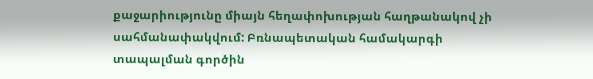քաջարիությունը միայն հեղափոխության հաղթանակով չի սահմանափակվում: Բռնապետական համակարգի տապալման գործին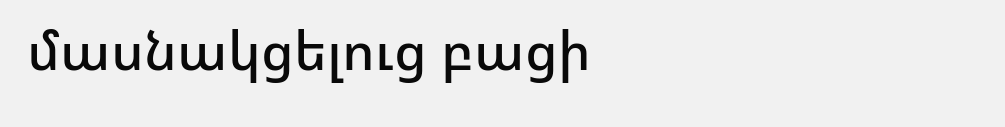մասնակցելուց բացի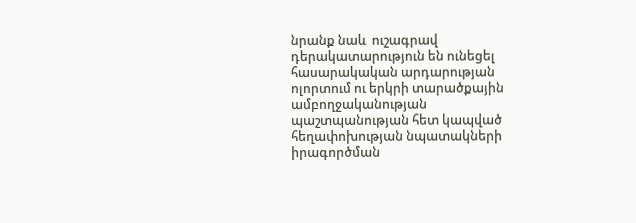նրանք նաև  ուշագրավ դերակատարություն են ունեցել հասարակական արդարության ոլորտում ու երկրի տարածքային ամբողջականության պաշտպանության հետ կապված հեղափոխության նպատակների իրագործման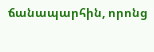ճանապարհին, որոնց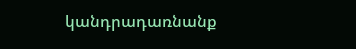կանդրադառնանք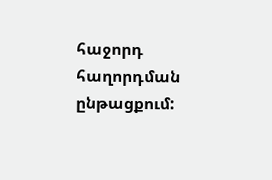հաջորդ հաղորդման ընթացքում: